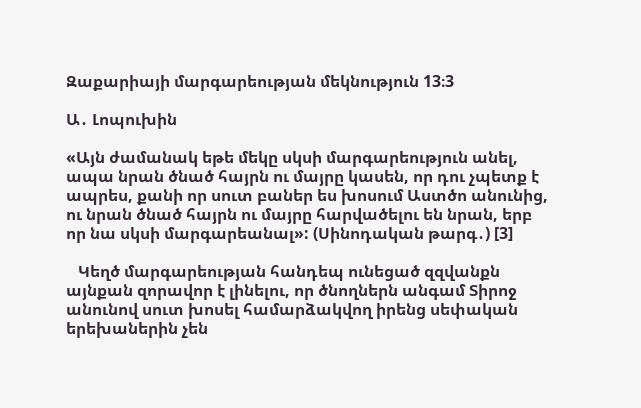Զաքարիայի մարգարեության մեկնություն 13։3

Ա․ Լոպուխին

«Այն ժամանակ եթե մեկը սկսի մարգարեություն անել, ապա նրան ծնած հայրն ու մայրը կասեն, որ դու չպետք է ապրես, քանի որ սուտ բաներ ես խոսում Աստծո անունից, ու նրան ծնած հայրն ու մայրը հարվածելու են նրան, երբ որ նա սկսի մարգարեանալ»: (Սինոդական թարգ․) [3]

   Կեղծ մարգարեության հանդեպ ունեցած զզվանքն այնքան զորավոր է լինելու, որ ծնողներն անգամ Տիրոջ անունով սուտ խոսել համարձակվող իրենց սեփական երեխաներին չեն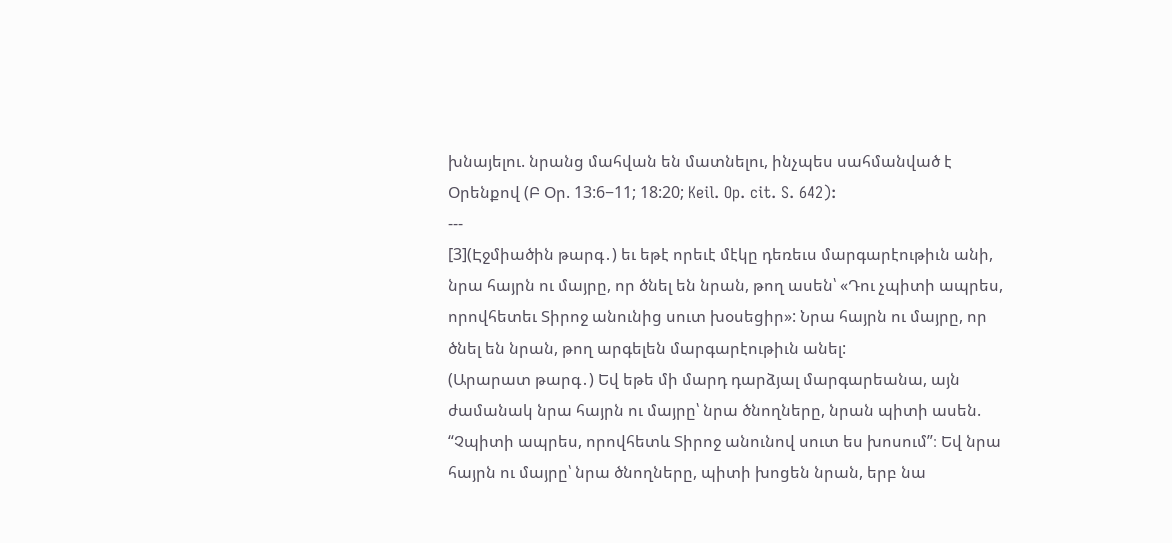խնայելու. նրանց մահվան են մատնելու, ինչպես սահմանված է Օրենքով (Բ Օր. 13:6−11; 18:20; Keil. Op. cit. S. 642):
---
[3](Էջմիածին թարգ․) եւ եթէ որեւէ մէկը դեռեւս մարգարէութիւն անի, նրա հայրն ու մայրը, որ ծնել են նրան, թող ասեն՝ «Դու չպիտի ապրես, որովհետեւ Տիրոջ անունից սուտ խօսեցիր»: Նրա հայրն ու մայրը, որ ծնել են նրան, թող արգելեն մարգարէութիւն անել:
(Արարատ թարգ․) Եվ եթե մի մարդ դարձյալ մարգարեանա, այն ժամանակ նրա հայրն ու մայրը՝ նրա ծնողները, նրան պիտի ասեն. “Չպիտի ապրես, որովհետև Տիրոջ անունով սուտ ես խոսում”։ Եվ նրա հայրն ու մայրը՝ նրա ծնողները, պիտի խոցեն նրան, երբ նա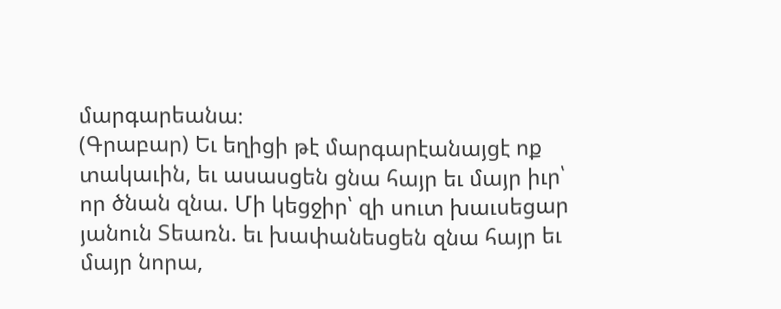մարգարեանա։
(Գրաբար) Եւ եղիցի թէ մարգարէանայցէ ոք տակաւին, եւ ասասցեն ցնա հայր եւ մայր իւր՝ որ ծնան զնա. Մի կեցջիր՝ զի սուտ խաւսեցար յանուն Տեառն. եւ խափանեսցեն զնա հայր եւ մայր նորա,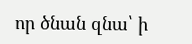որ ծնան զնա՝ ի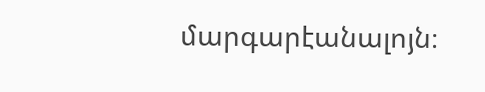մարգարէանալոյն։